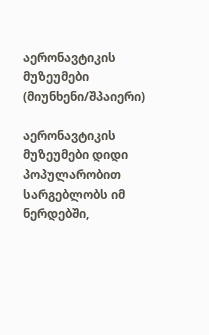აერონავტიკის მუზეუმები (მიუნხენი/შპაიერი)

აერონავტიკის მუზეუმები დიდი პოპულარობით სარგებლობს იმ ნერდებში,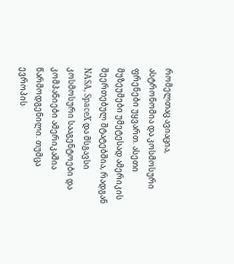რომელთაც ავიაცია, ასტრონომია და კოსმოსური ფრენები უყვართ. ასეთი მუზეუმები უმეტესად ამერიკის შეერთებულ შტატებშია, რადგან NASA, SpaceX და მსგავსი კოსმოსური სააგენტოები და კომპანიები ამერიკაშია წარმოდგენილი. თუმცა ევროპის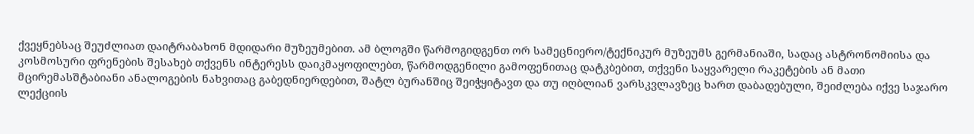ქვეყნებსაც შეუძლიათ დაიტრაბახონ მდიდარი მუზეუმებით. ამ ბლოგში წარმოგიდგენთ ორ სამეცნიერო/ტექნიკურ მუზეუმს გერმანიაში, სადაც ასტრონომიისა და კოსმოსური ფრენების შესახებ თქვენს ინტერესს დაიკმაყოფილებთ, წარმოდგენილი გამოფენითაც დატკბებით, თქვენი საყვარელი რაკეტების ან მათი მცირემასშტაბიანი ანალოგების ნახვითაც გაბედნიერდებით, შატლ ბურანშიც შეიჭყიტავთ და თუ იღბლიან ვარსკვლავზეც ხართ დაბადებული, შეიძლება იქვე საჯარო ლექციის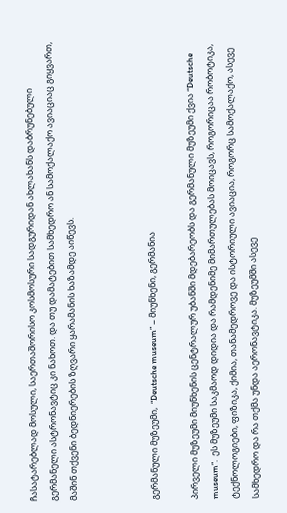ჩასატარებლად მოსული, საერთაშორისო კოსმოსური სადგურიდან ახლახანს დაბრუნებული გერმანელი ასტრონავტიც კი ნახოთ. და თუ დამატებით სამხედრო ან სამოქალაქო ავიაციაც გიყვართ, მაშინ თქვენი ბედნიერების ზღვარი ყარამანის ხაზამდე აიწევს.



გერმანული მუზეუმი,  “Deutsche museum” – მიუნხენი, გერმანია

პირველი მუზეუმი მიუნხენის ცენტრალურ უბანში მდებარეობს და გერმანული მუზეუმი ქვია “Deutsche museum”.  ეს მუზეუმი საკმაოდ დიდია და რამდენიმე მიმართულებას მოიცავს, როგორიცაა რობოტიკა, ტექნოლოგიები, ფიზიკა, ქიმია, თანამედროვე და ისტორიული ავიაცია, როგორც სამოქალაქო, ასევე სამხედრო და რა თქმა უნდა აერონავტიკა. მუზეუმში ასევე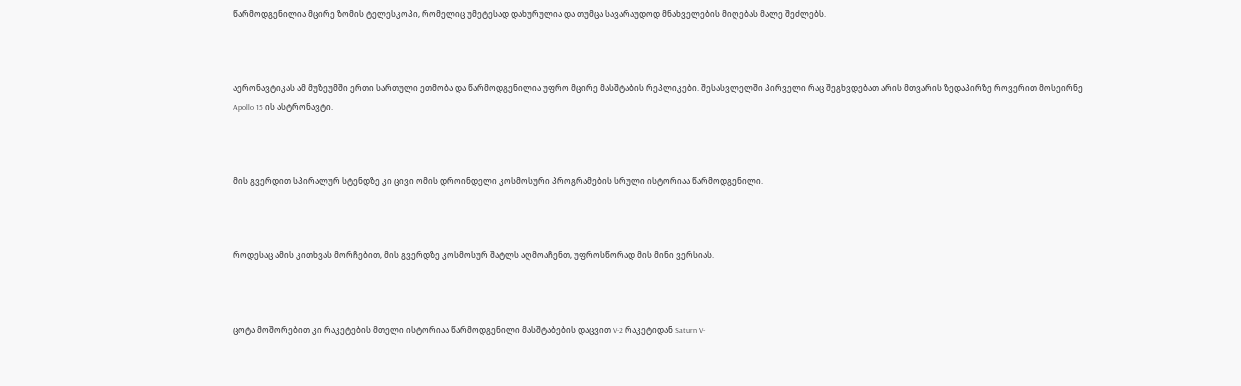წარმოდგენილია მცირე ზომის ტელესკოპი, რომელიც უმეტესად დახურულია და თუმცა სავარაუდოდ მნახველების მიღებას მალე შეძლებს.



აერონავტიკას ამ მუზეუმში ერთი სართული ეთმობა და წარმოდგენილია უფრო მცირე მასშტაბის რეპლიკები. შესასვლელში პირველი რაც შეგხვდებათ არის მთვარის ზედაპირზე როვერით მოსეირნე Apollo 15 ის ასტრონავტი.



მის გვერდით სპირალურ სტენდზე კი ცივი ომის დროინდელი კოსმოსური პროგრამების სრული ისტორიაა წარმოდგენილი.



როდესაც ამის კითხვას მორჩებით, მის გვერდზე კოსმოსურ შატლს აღმოაჩენთ, უფროსწორად მის მინი ვერსიას.



ცოტა მოშორებით კი რაკეტების მთელი ისტორიაა წარმოდგენილი მასშტაბების დაცვით V-2 რაკეტიდან Saturn V-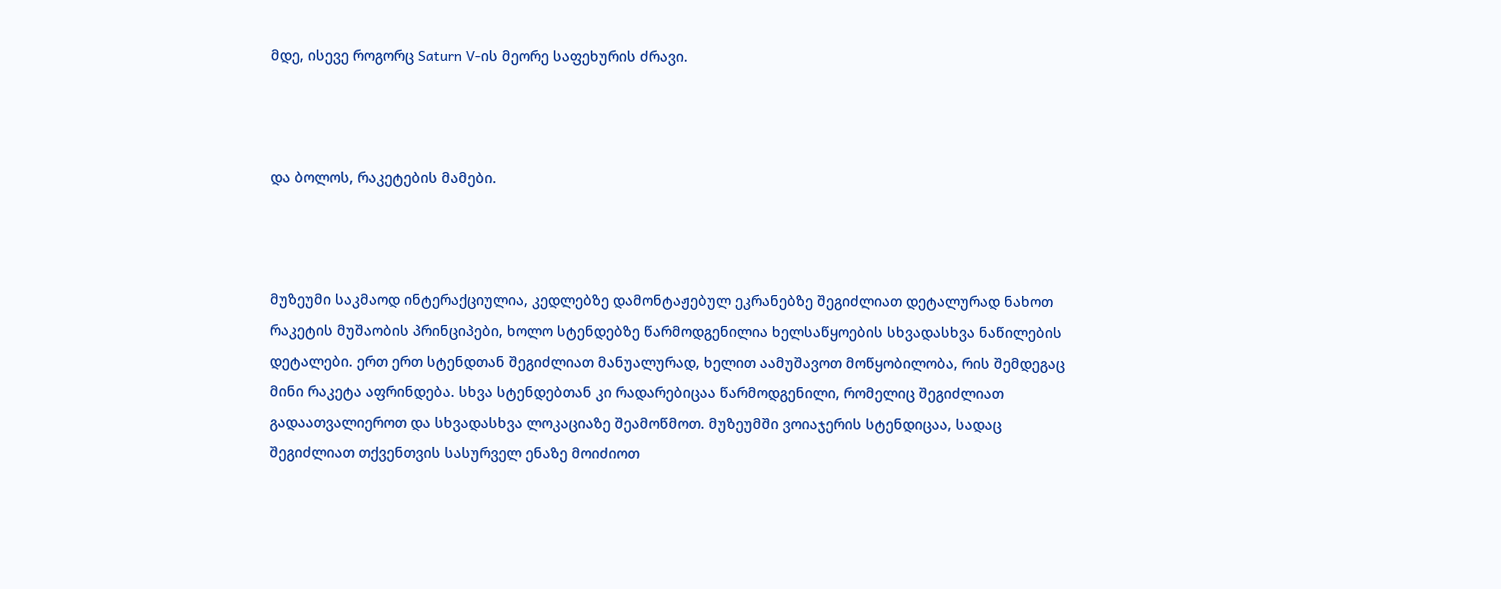მდე, ისევე როგორც Saturn V-ის მეორე საფეხურის ძრავი.



და ბოლოს, რაკეტების მამები.



მუზეუმი საკმაოდ ინტერაქციულია, კედლებზე დამონტაჟებულ ეკრანებზე შეგიძლიათ დეტალურად ნახოთ რაკეტის მუშაობის პრინციპები, ხოლო სტენდებზე წარმოდგენილია ხელსაწყოების სხვადასხვა ნაწილების დეტალები. ერთ ერთ სტენდთან შეგიძლიათ მანუალურად, ხელით აამუშავოთ მოწყობილობა, რის შემდეგაც მინი რაკეტა აფრინდება. სხვა სტენდებთან კი რადარებიცაა წარმოდგენილი, რომელიც შეგიძლიათ გადაათვალიეროთ და სხვადასხვა ლოკაციაზე შეამოწმოთ. მუზეუმში ვოიაჯერის სტენდიცაა, სადაც შეგიძლიათ თქვენთვის სასურველ ენაზე მოიძიოთ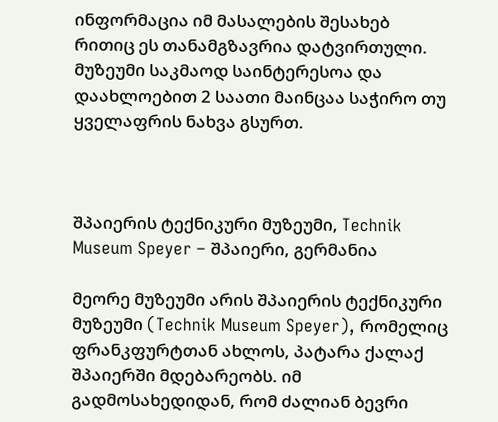ინფორმაცია იმ მასალების შესახებ რითიც ეს თანამგზავრია დატვირთული. მუზეუმი საკმაოდ საინტერესოა და დაახლოებით 2 საათი მაინცაა საჭირო თუ ყველაფრის ნახვა გსურთ.



შპაიერის ტექნიკური მუზეუმი, Technik Museum Speyer – შპაიერი, გერმანია

მეორე მუზეუმი არის შპაიერის ტექნიკური მუზეუმი (Technik Museum Speyer), რომელიც ფრანკფურტთან ახლოს, პატარა ქალაქ შპაიერში მდებარეობს. იმ გადმოსახედიდან, რომ ძალიან ბევრი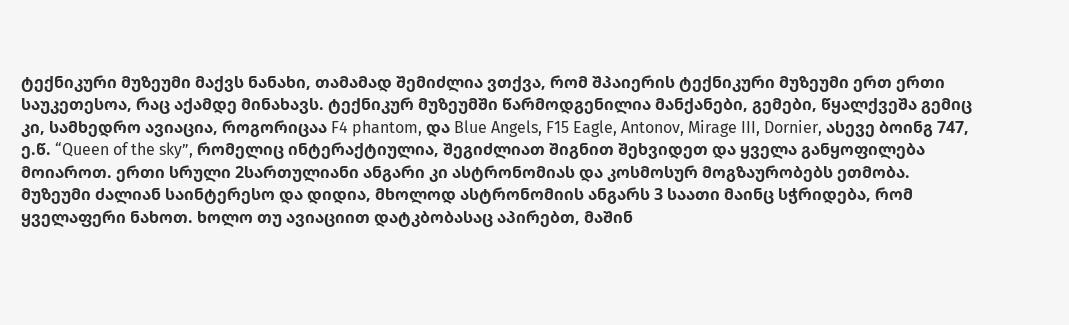ტექნიკური მუზეუმი მაქვს ნანახი, თამამად შემიძლია ვთქვა, რომ შპაიერის ტექნიკური მუზეუმი ერთ ერთი საუკეთესოა, რაც აქამდე მინახავს. ტექნიკურ მუზეუმში წარმოდგენილია მანქანები, გემები, წყალქვეშა გემიც კი, სამხედრო ავიაცია, როგორიცაა F4 phantom, და Blue Angels, F15 Eagle, Antonov, Mirage III, Dornier, ასევე ბოინგ 747, ე.წ. “Queen of the sky”, რომელიც ინტერაქტიულია, შეგიძლიათ შიგნით შეხვიდეთ და ყველა განყოფილება მოიაროთ. ერთი სრული 2სართულიანი ანგარი კი ასტრონომიას და კოსმოსურ მოგზაურობებს ეთმობა. მუზეუმი ძალიან საინტერესო და დიდია, მხოლოდ ასტრონომიის ანგარს 3 საათი მაინც სჭრიდება, რომ ყველაფერი ნახოთ. ხოლო თუ ავიაციით დატკბობასაც აპირებთ, მაშინ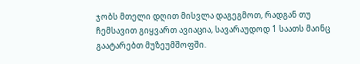ჯობს მთელი დღით მისვლა დაგეგმოთ, რადგან თუ ჩემსავით გიყვართ ავიაცია, სავარაუდოდ 1 საათს მაინც გაატარებთ მუზეუმშოფში.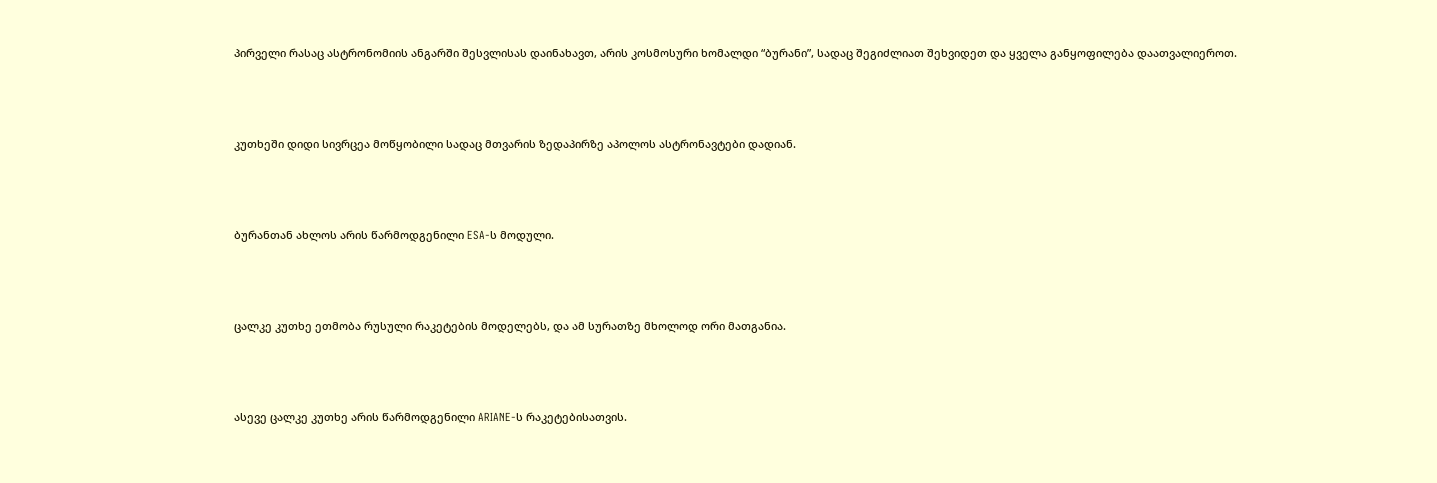პირველი რასაც ასტრონომიის ანგარში შესვლისას დაინახავთ, არის კოსმოსური ხომალდი “ბურანი”, სადაც შეგიძლიათ შეხვიდეთ და ყველა განყოფილება დაათვალიეროთ.



კუთხეში დიდი სივრცეა მოწყობილი სადაც მთვარის ზედაპირზე აპოლოს ასტრონავტები დადიან.



ბურანთან ახლოს არის წარმოდგენილი ESA-ს მოდული.



ცალკე კუთხე ეთმობა რუსული რაკეტების მოდელებს, და ამ სურათზე მხოლოდ ორი მათგანია.



ასევე ცალკე კუთხე არის წარმოდგენილი ARIANE-ს რაკეტებისათვის.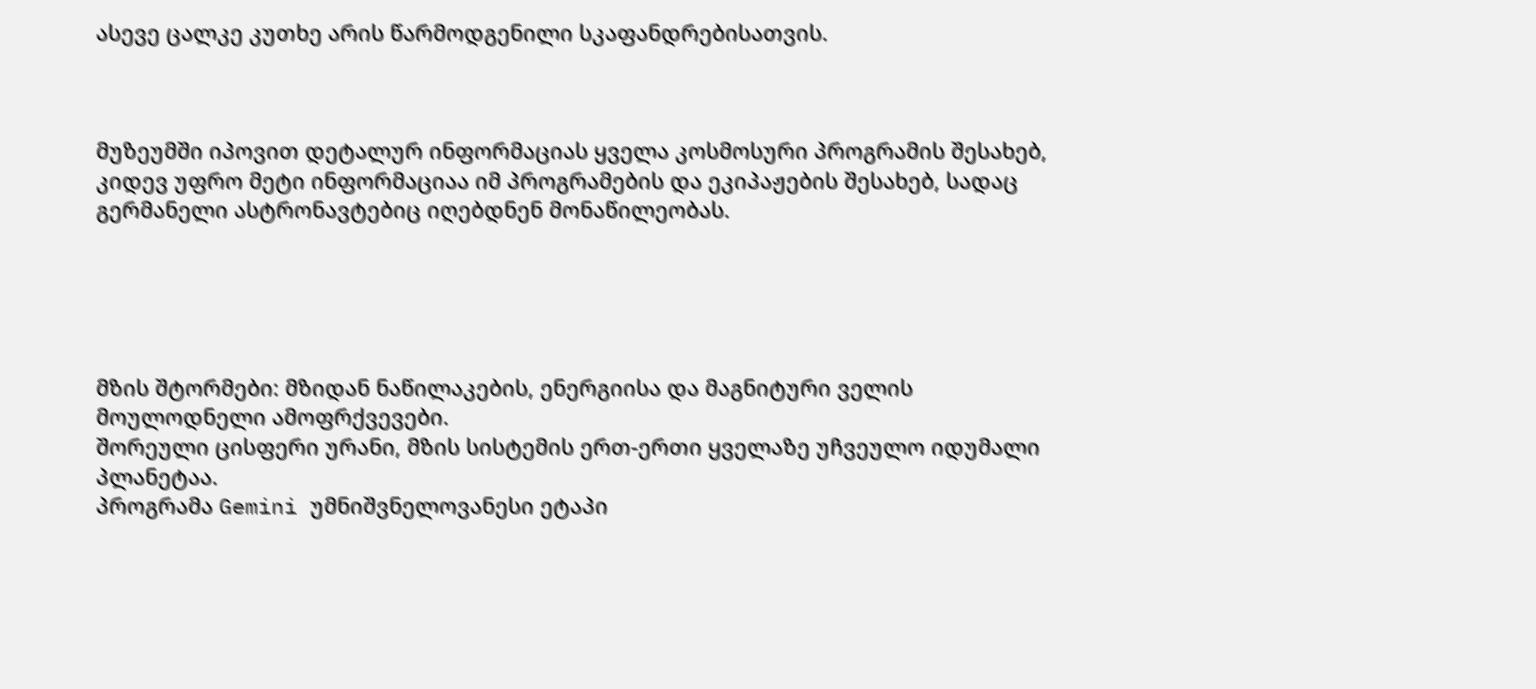ასევე ცალკე კუთხე არის წარმოდგენილი სკაფანდრებისათვის.



მუზეუმში იპოვით დეტალურ ინფორმაციას ყველა კოსმოსური პროგრამის შესახებ, კიდევ უფრო მეტი ინფორმაციაა იმ პროგრამების და ეკიპაჟების შესახებ, სადაც გერმანელი ასტრონავტებიც იღებდნენ მონაწილეობას.





მზის შტორმები: მზიდან ნაწილაკების, ენერგიისა და მაგნიტური ველის მოულოდნელი ამოფრქვევები.
შორეული ცისფერი ურანი, მზის სისტემის ერთ-ერთი ყველაზე უჩვეულო იდუმალი პლანეტაა.
პროგრამა Gemini უმნიშვნელოვანესი ეტაპი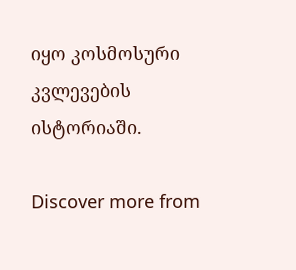იყო კოსმოსური კვლევების ისტორიაში.

Discover more from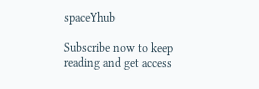spaceYhub

Subscribe now to keep reading and get access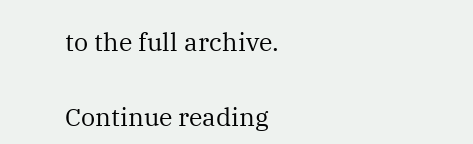to the full archive.

Continue reading